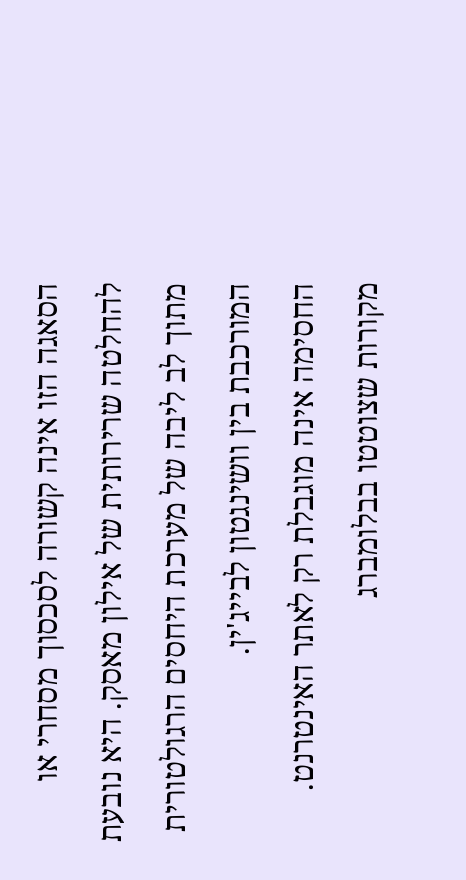הסאגה הזו אינה קשורה לסכסוך מסחרי או להחלטה שרירותית של אילון מאסק. היא נובעת מתוך לב ליבה של מערכת היחסים הרגולטורית המורכבת בין וושינגטון לבייג'ין.
החסימה אינה מוגבלת רק לאתר האינטרנט. מקורות שצוטטו בבלומברג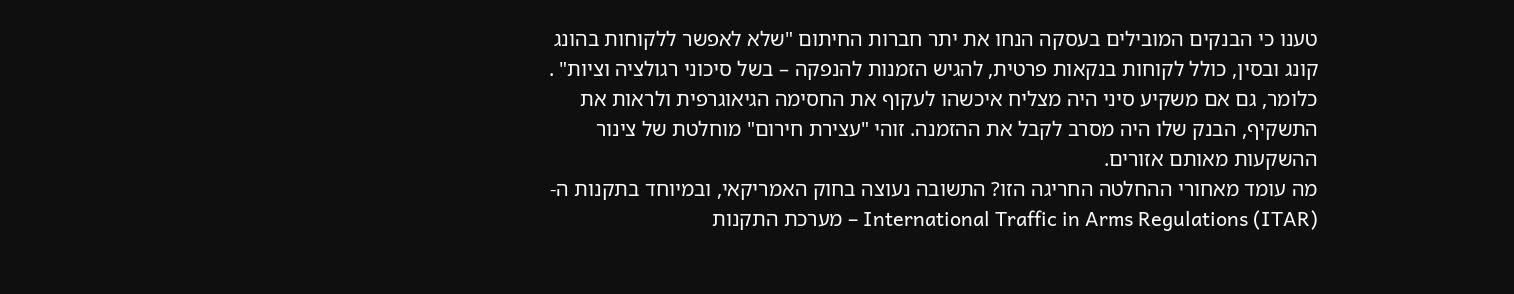טענו כי הבנקים המובילים בעסקה הנחו את יתר חברות החיתום "שלא לאפשר ללקוחות בהונג קונג ובסין, כולל לקוחות בנקאות פרטית, להגיש הזמנות להנפקה – בשל סיכוני רגולציה וציות" .
כלומר, גם אם משקיע סיני היה מצליח איכשהו לעקוף את החסימה הגיאוגרפית ולראות את התשקיף, הבנק שלו היה מסרב לקבל את ההזמנה. זוהי "עצירת חירום" מוחלטת של צינור ההשקעות מאותם אזורים.
מה עומד מאחורי ההחלטה החריגה הזו? התשובה נעוצה בחוק האמריקאי, ובמיוחד בתקנות ה-International Traffic in Arms Regulations (ITAR) – מערכת התקנות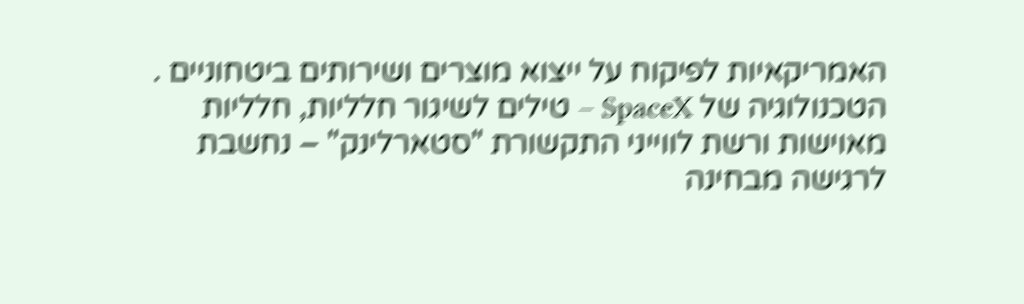האמריקאיות לפיקוח על ייצוא מוצרים ושירותים ביטחוניים .
הטכנולוגיה של SpaceX – טילים לשיגור חלליות, חלליות מאוישות ורשת לווייני התקשורת "סטארלינק" – נחשבת לרגישה מבחינה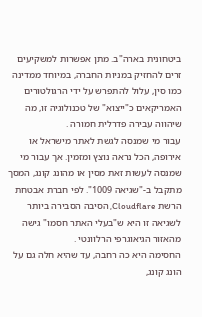ביטחונית בארה"ב. מתן אפשרות למשקיעים זרים להחזיק במניות החברה, במיוחד ממדינה כמו סין, עלול להתפרש על ידי הרגולטורים האמריקאים כ"ייצוא" של טכנולוגיה זו, מה שיהווה עבירה פדרלית חמורה .
עבור מי שמנסה לגשת לאתר מישראל או אירופה, הכל נראה נוצץ ומזמין. אך עבור מי שמנסה לעשות זאת מסין או מהונג קונג, המסך מתקבל ב-"שגיאה 1009". לפי חברת אבטחת הרשת Cloudflare, הסיבה הסבירה ביותר לשגיאה זו היא ש"בעלי האתר חסמו" גישה מהאזור הגיאוגרפי הרלוונטי .
החסימה היא כה רחבה, עד שהיא חלה גם על הונג קונג,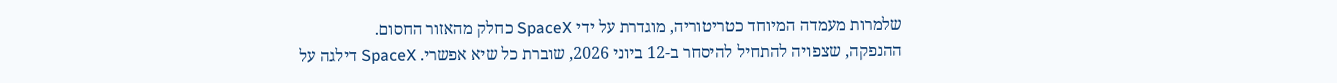שלמרות מעמדה המיוחד כטריטוריה, מוגדרת על ידי SpaceX כחלק מהאזור החסום.
ההנפקה, שצפויה להתחיל להיסחר ב-12 ביוני 2026, שוברת כל שיא אפשרי. SpaceX דילגה על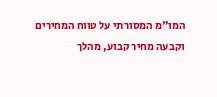המו"מ המסורתי על טווח המחירים וקבעה מחיר קבוע, מהלך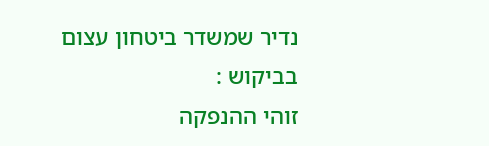נדיר שמשדר ביטחון עצום בביקוש :
זוהי ההנפקה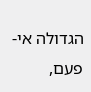הגדולה אי-פעם,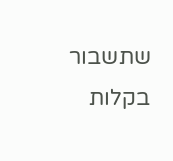שתשבור בקלות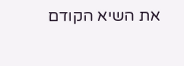את השיא הקודם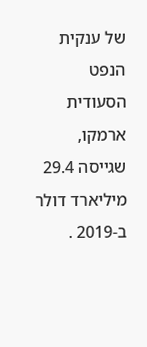של ענקית הנפט הסעודית ארמקו, שגייסה 29.4 מיליארד דולר ב-2019 .